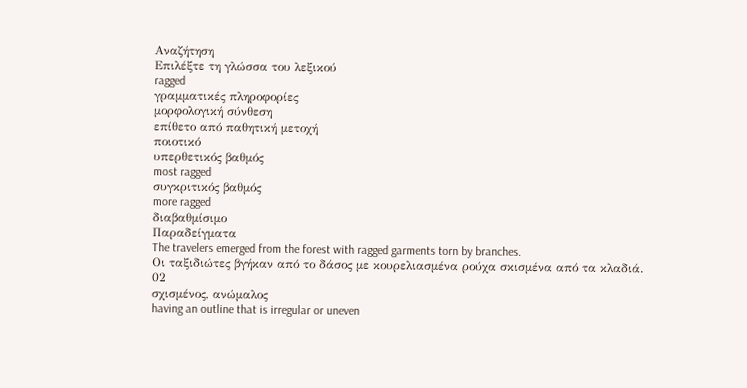Αναζήτηση
Επιλέξτε τη γλώσσα του λεξικού
ragged
γραμματικές πληροφορίες
μορφολογική σύνθεση
επίθετο από παθητική μετοχή
ποιοτικό
υπερθετικός βαθμός
most ragged
συγκριτικός βαθμός
more ragged
διαβαθμίσιμο
Παραδείγματα
The travelers emerged from the forest with ragged garments torn by branches.
Οι ταξιδιώτες βγήκαν από το δάσος με κουρελιασμένα ρούχα σκισμένα από τα κλαδιά.
02
σχισμένος, ανώμαλος
having an outline that is irregular or uneven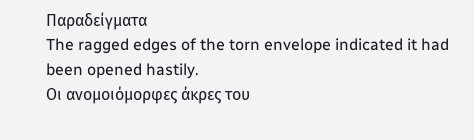Παραδείγματα
The ragged edges of the torn envelope indicated it had been opened hastily.
Οι ανομοιόμορφες άκρες του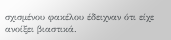σχισμένου φακέλου έδειχναν ότι είχε ανοίξει βιαστικά.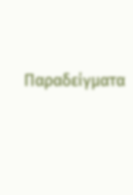Παραδείγματα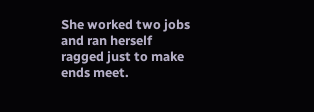She worked two jobs and ran herself ragged just to make ends meet.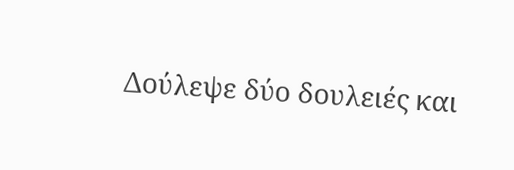Δούλεψε δύο δουλειές και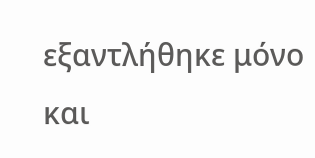εξαντλήθηκε μόνο και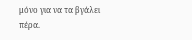μόνο για να τα βγάλει πέρα.